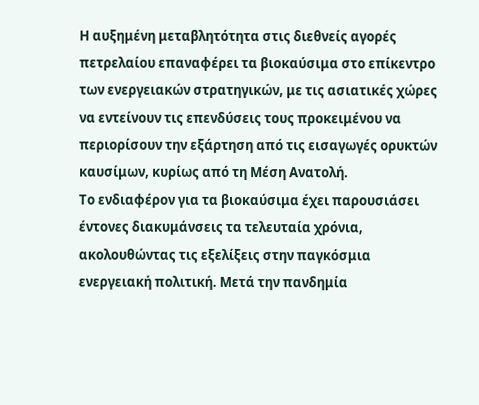Η αυξημένη μεταβλητότητα στις διεθνείς αγορές πετρελαίου επαναφέρει τα βιοκαύσιμα στο επίκεντρο των ενεργειακών στρατηγικών, με τις ασιατικές χώρες να εντείνουν τις επενδύσεις τους προκειμένου να περιορίσουν την εξάρτηση από τις εισαγωγές ορυκτών καυσίμων, κυρίως από τη Μέση Ανατολή.
Το ενδιαφέρον για τα βιοκαύσιμα έχει παρουσιάσει έντονες διακυμάνσεις τα τελευταία χρόνια, ακολουθώντας τις εξελίξεις στην παγκόσμια ενεργειακή πολιτική. Μετά την πανδημία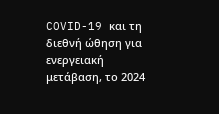COVID-19 και τη διεθνή ώθηση για ενεργειακή μετάβαση, το 2024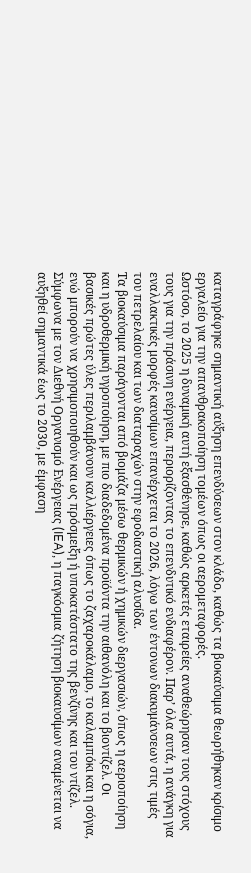καταγράφηκε σημαντική αύξηση επενδύσεων στον κλάδο, καθώς τα βιοκαύσιμα θεωρήθηκαν κρίσιμο εργαλείο για την απανθρακοποίηση τομέων όπως οι αερομεταφορές.
Ωστόσο, το 2025 η δυναμική αυτή εξασθένησε, καθώς αρκετές εταιρείες αναθεώρησαν τους στόχους τους για την πράσινη ενέργεια, περιορίζοντας το επενδυτικό ενδιαφέρον. Παρ’ όλα αυτά, η ανάγκη για εναλλακτικές μορφές καυσίμων επανέρχεται το 2026, λόγω των έντονων διακυμάνσεων στις τιμές του πετρελαίου και των διαταραχών στην εφοδιαστική αλυσίδα.
Τα βιοκαύσιμα παράγονται από βιομάζα μέσω θερμικών ή χημικών διεργασιών, όπως η αεριοποίηση και η υδροθερμική υγροποίηση, με πιο διαδεδομένα προϊόντα την αιθανόλη και το βιοντίζελ. Οι βασικές πρώτες ύλες περιλαμβάνουν καλλιέργειες όπως το ζαχαροκάλαμο, το καλαμπόκι και η σόγια, ενώ μπορούν να χρησιμοποιηθούν και ως πρόσμειξη ή υποκατάστατο της βενζίνης και του ντίζελ.
Σύμφωνα με τον Διεθνή Οργανισμό Ενέργειας (IEA), η παγκόσμια ζήτηση βιοκαυσίμων αναμένεται να αυξηθεί σημαντικά έως το 2030, με έμφαση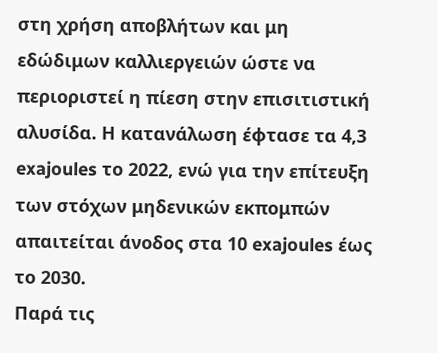στη χρήση αποβλήτων και μη εδώδιμων καλλιεργειών ώστε να περιοριστεί η πίεση στην επισιτιστική αλυσίδα. Η κατανάλωση έφτασε τα 4,3 exajoules το 2022, ενώ για την επίτευξη των στόχων μηδενικών εκπομπών απαιτείται άνοδος στα 10 exajoules έως το 2030.
Παρά τις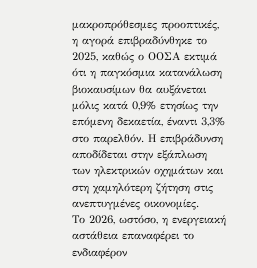μακροπρόθεσμες προοπτικές, η αγορά επιβραδύνθηκε το 2025, καθώς ο ΟΟΣΑ εκτιμά ότι η παγκόσμια κατανάλωση βιοκαυσίμων θα αυξάνεται μόλις κατά 0,9% ετησίως την επόμενη δεκαετία, έναντι 3,3% στο παρελθόν. Η επιβράδυνση αποδίδεται στην εξάπλωση των ηλεκτρικών οχημάτων και στη χαμηλότερη ζήτηση στις ανεπτυγμένες οικονομίες.
Το 2026, ωστόσο, η ενεργειακή αστάθεια επαναφέρει το ενδιαφέρον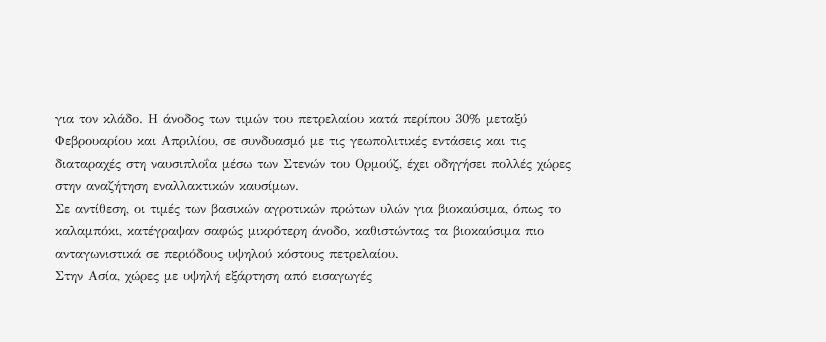για τον κλάδο. Η άνοδος των τιμών του πετρελαίου κατά περίπου 30% μεταξύ Φεβρουαρίου και Απριλίου, σε συνδυασμό με τις γεωπολιτικές εντάσεις και τις διαταραχές στη ναυσιπλοΐα μέσω των Στενών του Ορμούζ, έχει οδηγήσει πολλές χώρες στην αναζήτηση εναλλακτικών καυσίμων.
Σε αντίθεση, οι τιμές των βασικών αγροτικών πρώτων υλών για βιοκαύσιμα, όπως το καλαμπόκι, κατέγραψαν σαφώς μικρότερη άνοδο, καθιστώντας τα βιοκαύσιμα πιο ανταγωνιστικά σε περιόδους υψηλού κόστους πετρελαίου.
Στην Ασία, χώρες με υψηλή εξάρτηση από εισαγωγές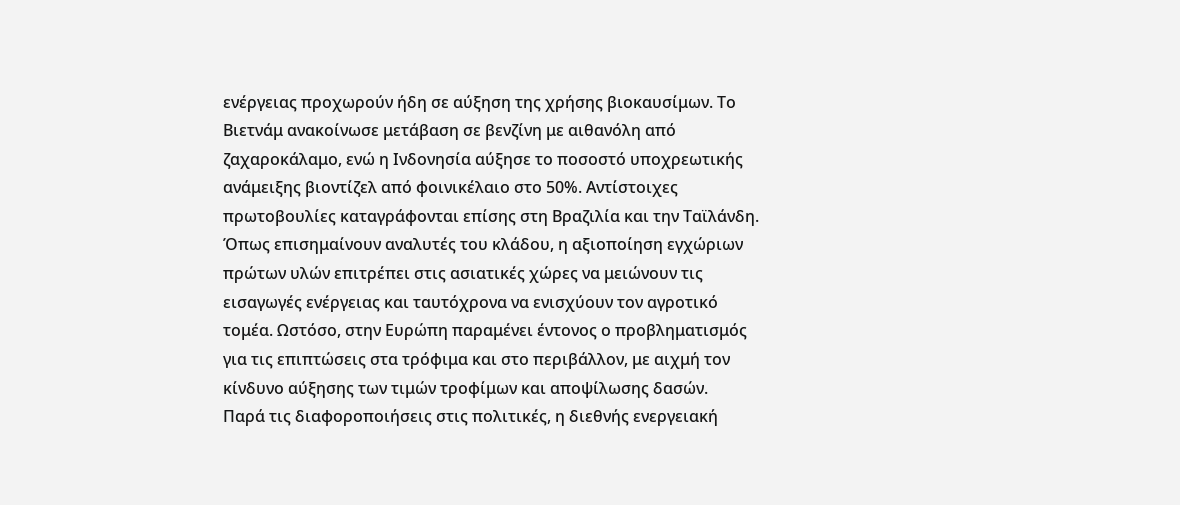ενέργειας προχωρούν ήδη σε αύξηση της χρήσης βιοκαυσίμων. Το Βιετνάμ ανακοίνωσε μετάβαση σε βενζίνη με αιθανόλη από ζαχαροκάλαμο, ενώ η Ινδονησία αύξησε το ποσοστό υποχρεωτικής ανάμειξης βιοντίζελ από φοινικέλαιο στο 50%. Αντίστοιχες πρωτοβουλίες καταγράφονται επίσης στη Βραζιλία και την Ταϊλάνδη.
Όπως επισημαίνουν αναλυτές του κλάδου, η αξιοποίηση εγχώριων πρώτων υλών επιτρέπει στις ασιατικές χώρες να μειώνουν τις εισαγωγές ενέργειας και ταυτόχρονα να ενισχύουν τον αγροτικό τομέα. Ωστόσο, στην Ευρώπη παραμένει έντονος ο προβληματισμός για τις επιπτώσεις στα τρόφιμα και στο περιβάλλον, με αιχμή τον κίνδυνο αύξησης των τιμών τροφίμων και αποψίλωσης δασών.
Παρά τις διαφοροποιήσεις στις πολιτικές, η διεθνής ενεργειακή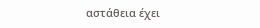αστάθεια έχει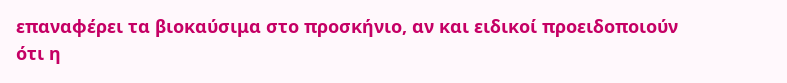επαναφέρει τα βιοκαύσιμα στο προσκήνιο, αν και ειδικοί προειδοποιούν ότι η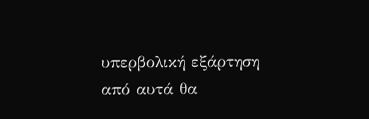υπερβολική εξάρτηση από αυτά θα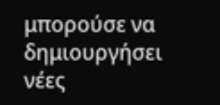μπορούσε να δημιουργήσει νέες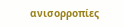ανισορροπίες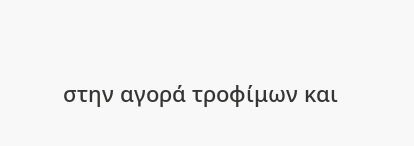στην αγορά τροφίμων και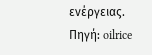ενέργειας.
Πηγή: oilrice